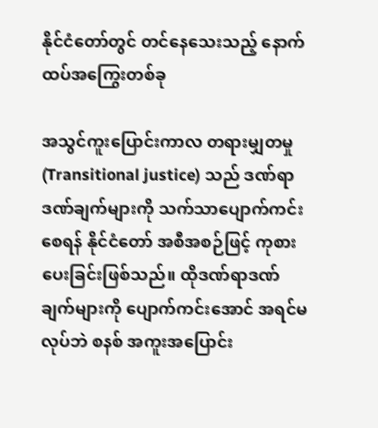နိုင်ငံတော်တွင် တင်နေသေးသည့် နောက်ထပ်အကြွေးတစ်ခု

အသွင်ကူးပြောင်းကာလ တရားမျှတမှု (Transitional justice) သည် ဒဏ်ရာဒဏ်ချက်များကို သက်သာပျောက်ကင်းစေရန် နိုင်ငံတော် အစီအစဉ်ဖြင့် ကုစားပေးခြင်းဖြစ်သည်။ ထိုဒဏ်ရာဒဏ်ချက်များကို ပျောက်ကင်းအောင် အရင်မလုပ်ဘဲ စနစ် အကူးအပြောင်း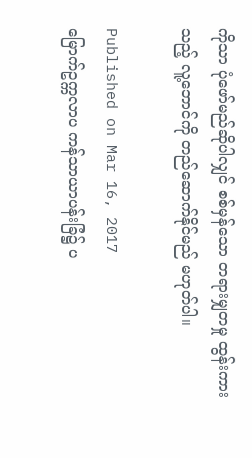ကိုသာ ပုံဖော်မည်ဆိုပါလျှင် စစ်မှန်သော တရားမျှတမှု ထွန်းကားသည့် လူ့ဘောင်ကို တည်ဆောက်နိုင်မည် မဟုတ်ပါ။

Published on Mar 16, 2017
မြောက်ဥက္ကလာပ ကန်သာယာပန်းခြံ၌ ပ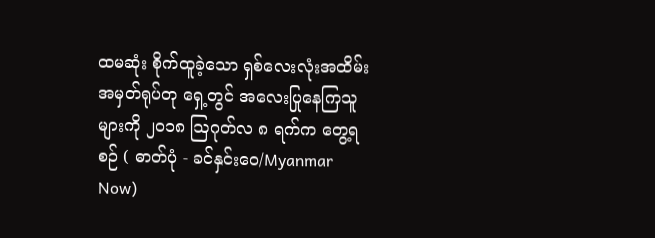ထမဆုံး စိုက်ထူခဲ့သော ရှစ်လေးလုံးအထိမ်းအမှတ်ရုပ်တု ရှေ့တွင် အလေးပြုနေကြသူများကို ၂၀၁၈ ဩဂုတ်လ ၈ ရက်က တွေ့ရစဉ် ( ဓာတ်ပုံ - ခင်နှင်းဝေ/Myanmar Now)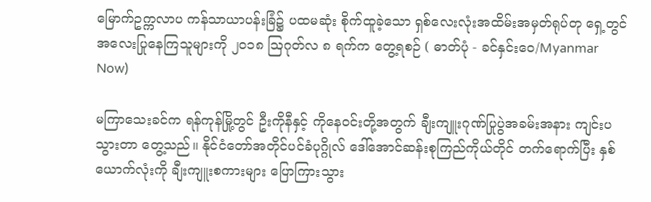မြောက်ဥက္ကလာပ ကန်သာယာပန်းခြံ၌ ပထမဆုံး စိုက်ထူခဲ့သော ရှစ်လေးလုံးအထိမ်းအမှတ်ရုပ်တု ရှေ့တွင် အလေးပြုနေကြသူများကို ၂၀၁၈ ဩဂုတ်လ ၈ ရက်က တွေ့ရစဉ် ( ဓာတ်ပုံ - ခင်နှင်းဝေ/Myanmar Now)

မကြာသေးခင်က ရန်ကုန်မြို့တွင် ဦးကိုနီနှင့် ကိုနေဝင်းတို့အတွက် ချီးကျူးဂုဏ်ပြုပွဲအခမ်းအနား ကျင်းပသွားတာ တွေ့သည်။ နိုင်ငံတော်အတိုင်ပင်ခံပုဂ္ဂိုလ် ဒေါ်အောင်ဆန်းစုကြည်ကိုယ်တိုင် တက်ရောက်ပြီး နှစ်ယောက်လုံးကို ချီးကျူးစကားများ ပြောကြားသွား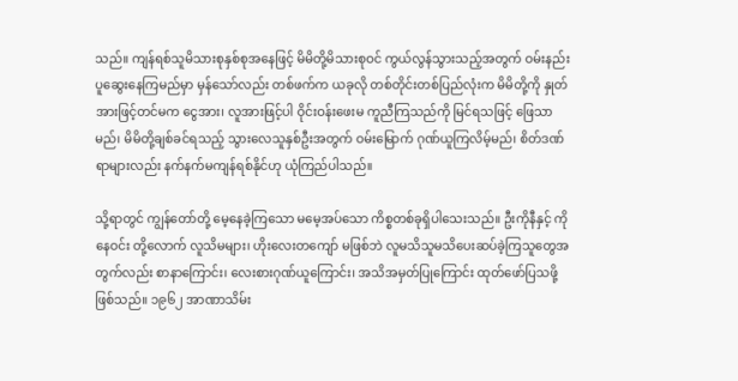သည်။ ကျန်ရစ်သူမိသားစုနှစ်စုအနေဖြင့် မိမိတို့မိသားစုဝင် ကွယ်လွန်သွားသည့်အတွက် ဝမ်းနည်းပူဆွေးနေကြမည်မှာ မှန်သော်လည်း တစ်ဖက်က ယခုလို တစ်တိုင်းတစ်ပြည်လုံးက မိမိတို့ကို နှုတ်အားဖြင့်တင်မက ငွေအား၊ လူအားဖြင့်ပါ ဝိုင်းဝန်းဖေးမ ကူညီကြသည်ကို မြင်ရသဖြင့် ဖြေသာမည်၊ မိမိတို့ချစ်ခင်ရသည့် သွားလေသူနှစ်ဦးအတွက် ဝမ်းမြောက် ဂုဏ်ယူကြလိမ့်မည်၊ စိတ်ဒဏ်ရာများလည်း နက်နက်မကျန်ရစ်နိုင်ဟု ယုံကြည်ပါသည်။

သို့ရာတွင် ကျွန်တော်တို့ မေ့နေခဲ့ကြသော မမေ့အပ်သော ကိစ္စတစ်ခုရှိပါသေးသည်။ ဦးကိုနီနှင့် ကိုနေဝင်း တို့လောက် လူသိမများ၊ ဟိုးလေးတကျော် မဖြစ်ဘဲ လူမသိသူမသိပေးဆပ်ခဲ့ကြသူတွေအတွက်လည်း စာနာကြောင်း၊ လေးစားဂုဏ်ယူကြောင်း၊ အသိအမှတ်ပြုကြောင်း ထုတ်ဖော်ပြသဖို့ဖြစ်သည်။ ၁၉၆၂ အာဏာသိမ်း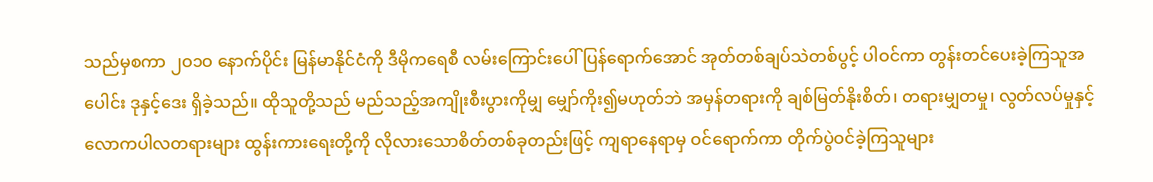သည်မှစကာ ၂ဝ၁ဝ နောက်ပိုင်း မြန်မာနိုင်ငံကို ဒီမိုကရေစီ လမ်းကြောင်းပေါ် ပြန်ရောက်အောင် အုတ်တစ်ချပ်သဲတစ်ပွင့် ပါဝင်ကာ တွန်းတင်ပေးခဲ့ကြသူအပေါင်း ဒုနှင့်ဒေး ရှိခဲ့သည်။ ထိုသူတို့သည် မည်သည့်အကျိုးစီးပွားကိုမျှ မျှော်ကိုး၍မဟုတ်ဘဲ အမှန်တရားကို ချစ်မြတ်နိုးစိတ်၊ တရားမျှတမှု၊ လွတ်လပ်မှုနှင့် လောကပါလတရားများ ထွန်းကားရေးတို့ကို လိုလားသောစိတ်တစ်ခုတည်းဖြင့် ကျရာနေရာမှ ဝင်ရောက်ကာ တိုက်ပွဲဝင်ခဲ့ကြသူများ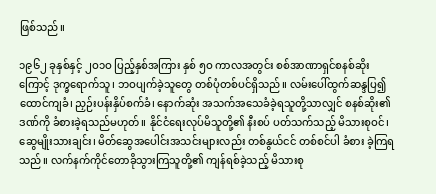ဖြစ်သည်။

၁၉၆၂ ခုနှစ်နှင့် ၂ဝ၁ဝ ပြည့်နှစ်အကြား နှစ် ၅ဝ ကာလအတွင်း စစ်အာဏာရှင်စနစ်ဆိုးကြောင့် ဒုက္ခရောက်သူ၊ ဘဝပျက်ခဲ့သူတွေ တစ်ပုံတစ်ပင်ရှိသည်။ လမ်းပေါ်ထွက်ဆန္ဒပြ၍ ထောင်ကျခံ၊ ညှဉ်းပန်းနှိပ်စက်ခံ၊ နောက်ဆုံး အသက်အသေခံခဲ့ရသူတို့သာလျှင် စနစ်ဆိုး၏ဒဏ်ကို ခံစားခဲ့ရသည်မဟုတ်။ နိုင်ငံရေးလုပ်မိသူတို့၏ နီးစပ် ပတ်သက်သည့် မိသားစုဝင်၊ ဆွေမျိုးသားချင်း၊ မိတ်ဆွေအပေါင်းအသင်းများလည်း တစ်နွယ်ငင် တစ်စင်ပါ ခံစား ခဲ့ကြရသည်။ လက်နက်ကိုင်တောခိုသွားကြသူတို့၏ ကျန်ရစ်ခဲ့သည့် မိသားစု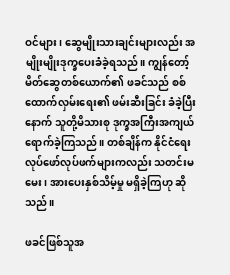ဝင်များ၊ ဆွေမျိုးသားချင်းများလည်း အမျိုးမျိုးဒုက္ခပေးခံခဲ့ရသည်။ ကျွန်တော့်မိတ်ဆွေတစ်ယောက်၏ ဖခင်သည် စစ်ထောက်လှမ်းရေး၏ ဖမ်းဆီးခြင်း ခံခဲ့ပြီးနောက် သူတို့မိသားစု ဒုက္ခအကြီးအကျယ်ရောက်ခဲ့ကြသည်။ တစ်ချိန်က နိုင်ငံရေးလုပ်ဖော်လုပ်ဖက်များကလည်း သတင်းမမေး၊ အားပေးနှစ်သိမ့်မှု မရှိခဲ့ကြဟု ဆိုသည်။

ဖခင်ဖြစ်သူအ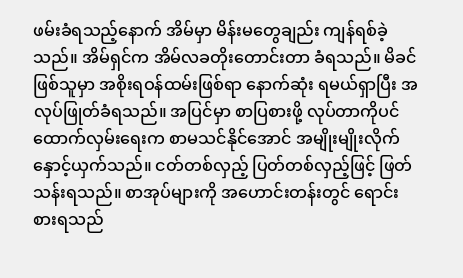ဖမ်းခံရသည့်နောက် အိမ်မှာ မိန်းမတွေချည်း ကျန်ရစ်ခဲ့သည်။ အိမ်ရှင်က အိမ်လခတိုးတောင်းတာ ခံရသည်။ မိခင်ဖြစ်သူမှာ အစိုးရဝန်ထမ်းဖြစ်ရာ နောက်ဆုံး ရမယ်ရှာပြီး အလုပ်ဖြုတ်ခံရသည်။ အပြင်မှာ စာပြစားဖို့ လုပ်တာကိုပင် ထောက်လှမ်းရေးက စာမသင်နိုင်အောင် အမျိုးမျိုးလိုက်နှောင့်ယှက်သည်။ ငတ်တစ်လှည့် ပြတ်တစ်လှည့်ဖြင့် ဖြတ်သန်းရသည်။ စာအုပ်များကို အဟောင်းတန်းတွင် ရောင်းစားရသည်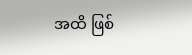အထိ ဖြစ်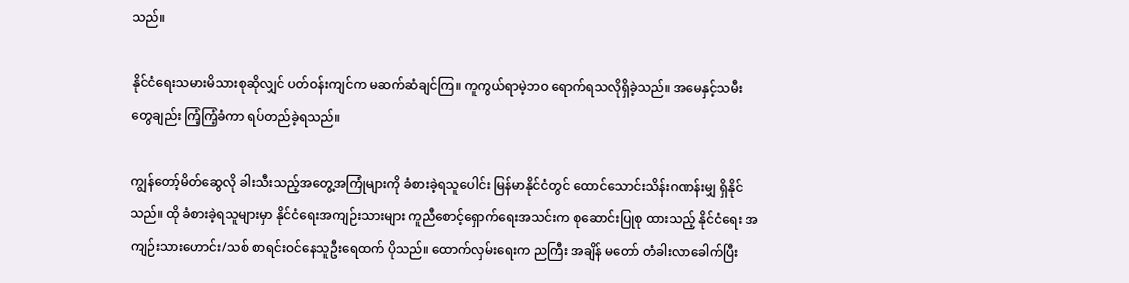သည်။

နိုင်ငံရေးသမားမိသားစုဆိုလျှင် ပတ်ဝန်းကျင်က မဆက်ဆံချင်ကြ။ ကူကွယ်ရာမဲ့ဘဝ ရောက်ရသလိုရှိခဲ့သည်။ အမေနှင့်သမီးတွေချည်း ကြံ့ကြံ့ခံကာ ရပ်တည်ခဲ့ရသည်။

ကျွန်တော့်မိတ်ဆွေလို ခါးသီးသည့်အတွေ့အကြုံများကို ခံစားခဲ့ရသူပေါင်း မြန်မာနိုင်ငံတွင် ထောင်သောင်းသိန်းဂဏန်းမျှ ရှိနိုင်သည်။ ထို ခံစားခဲ့ရသူများမှာ နိုင်ငံရေးအကျဉ်းသားများ ကူညီစောင့်ရှောက်ရေးအသင်းက စုဆောင်းပြုစု ထားသည့် နိုင်ငံရေး အကျဉ်းသားဟောင်း/သစ် စာရင်းဝင်နေသူဦးရေထက် ပိုသည်။ ထောက်လှမ်းရေးက ညကြီး အချိန် မတော် တံခါးလာခေါက်ပြီး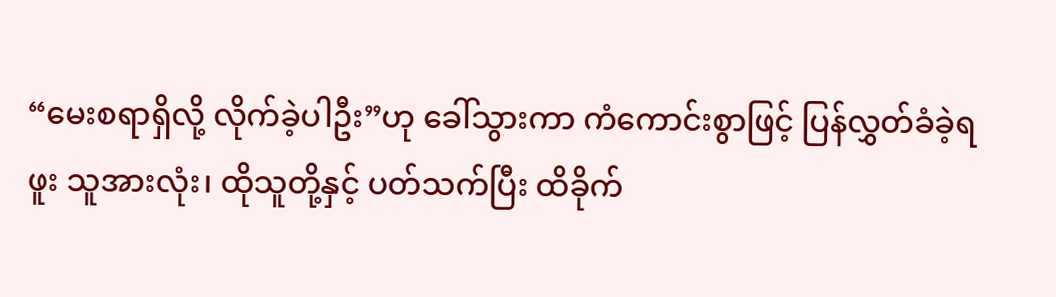“မေးစရာရှိလို့ လိုက်ခဲ့ပါဦး”ဟု ခေါ်သွားကာ ကံကောင်းစွာဖြင့် ပြန်လွှတ်ခံခဲ့ရဖူး သူအားလုံး၊ ထိုသူတို့နှင့် ပတ်သက်ပြီး ထိခိုက်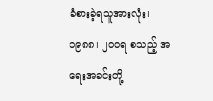ခံစားခဲ့ရသူအားလုံး၊ ၁၉၈၈၊ ၂ဝဝရ စသည့် အရေးအခင်းတို့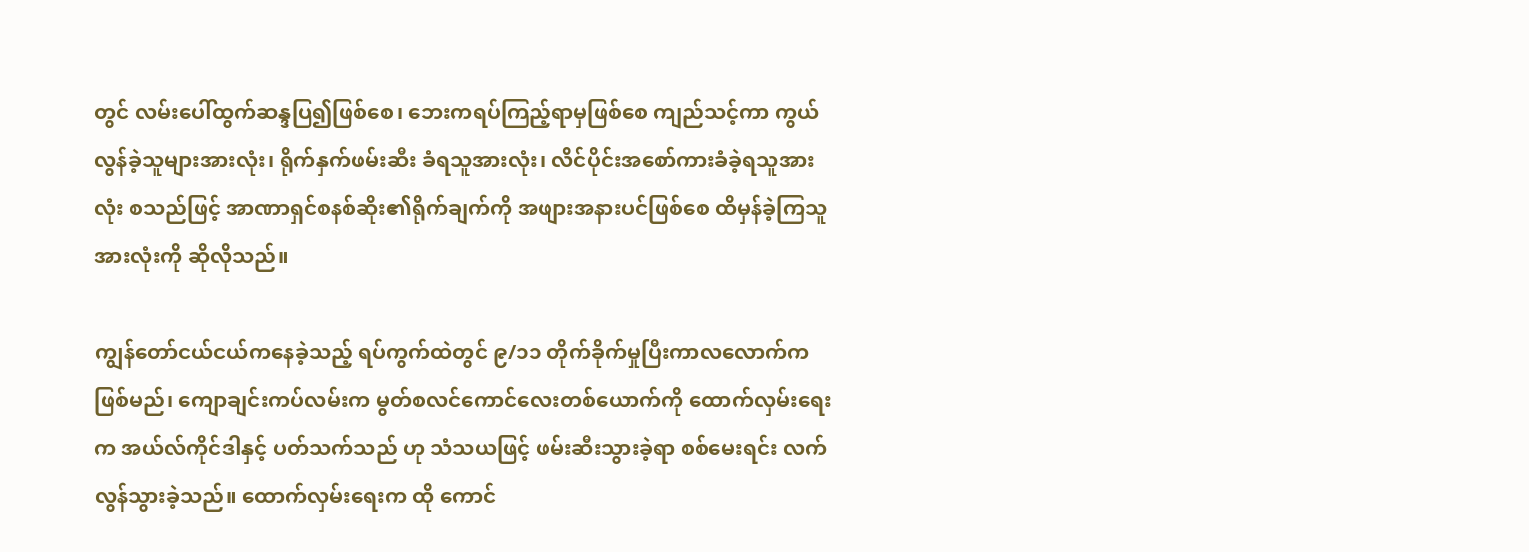တွင် လမ်းပေါ်ထွက်ဆန္ဒပြ၍ဖြစ်စေ၊ ဘေးကရပ်ကြည့်ရာမှဖြစ်စေ ကျည်သင့်ကာ ကွယ်လွန်ခဲ့သူများအားလုံး၊ ရိုက်နှက်ဖမ်းဆီး ခံရသူအားလုံး၊ လိင်ပိုင်းအစော်ကားခံခဲ့ရသူအားလုံး စသည်ဖြင့် အာဏာရှင်စနစ်ဆိုး၏ရိုက်ချက်ကို အဖျားအနားပင်ဖြစ်စေ ထိမှန်ခဲ့ကြသူအားလုံးကို ဆိုလိုသည်။

ကျွန်တော်ငယ်ငယ်ကနေခဲ့သည့် ရပ်ကွက်ထဲတွင် ၉/၁၁ တိုက်ခိုက်မှုပြီးကာလလောက်က ဖြစ်မည်၊ ကျောချင်းကပ်လမ်းက မွတ်စလင်ကောင်လေးတစ်ယောက်ကို ထောက်လှမ်းရေးက အယ်လ်ကိုင်ဒါနှင့် ပတ်သက်သည် ဟု သံသယဖြင့် ဖမ်းဆီးသွားခဲ့ရာ စစ်မေးရင်း လက်လွန်သွားခဲ့သည်။ ထောက်လှမ်းရေးက ထို ကောင်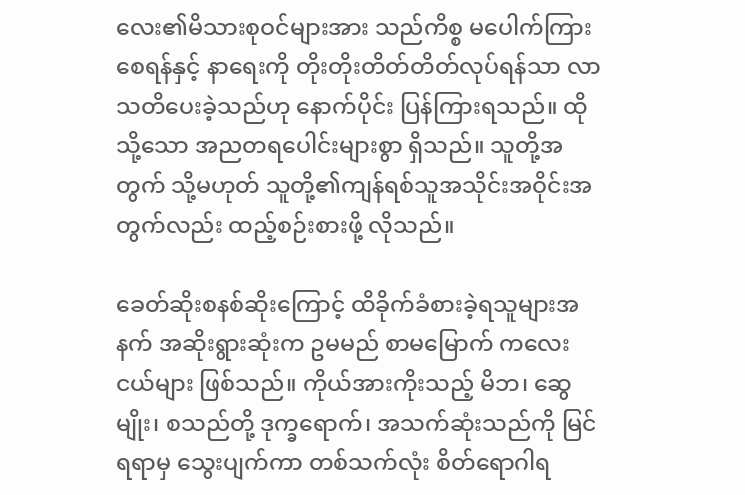လေး၏မိသားစုဝင်များအား သည်ကိစ္စ မပေါက်ကြားစေရန်နှင့် နာရေးကို တိုးတိုးတိတ်တိတ်လုပ်ရန်သာ လာသတိပေးခဲ့သည်ဟု နောက်ပိုင်း ပြန်ကြားရသည်။ ထိုသို့သော အညတရပေါင်းများစွာ ရှိသည်။ သူတို့အတွက် သို့မဟုတ် သူတို့၏ကျန်ရစ်သူအသိုင်းအဝိုင်းအတွက်လည်း ထည့်စဉ်းစားဖို့ လိုသည်။

ခေတ်ဆိုးစနစ်ဆိုးကြောင့် ထိခိုက်ခံစားခဲ့ရသူများအနက် အဆိုးရွားဆုံးက ဥမမည် စာမမြောက် ကလေးငယ်များ ဖြစ်သည်။ ကိုယ်အားကိုးသည့် မိဘ၊ ဆွေမျိုး၊ စသည်တို့ ဒုက္ခရောက်၊ အသက်ဆုံးသည်ကို မြင်ရရာမှ သွေးပျက်ကာ တစ်သက်လုံး စိတ်ရောဂါရ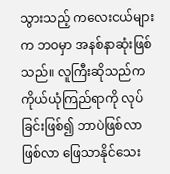သွားသည့် ကလေးငယ်များက ဘဝမှာ အနစ်နာဆုံးဖြစ်သည်။ လူကြီးဆိုသည်က ကိုယ်ယုံကြည်ရာကို လုပ်ခြင်းဖြစ်၍ ဘာပဲဖြစ်လာဖြစ်လာ ဖြေသာနိုင်သေး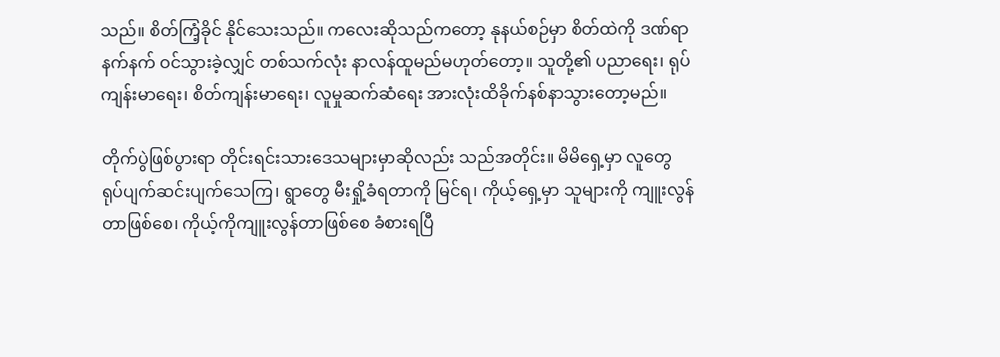သည်။ စိတ်ကြံ့ခိုင် နိုင်သေးသည်။ ကလေးဆိုသည်ကတော့ နုနယ်စဉ်မှာ စိတ်ထဲကို ဒဏ်ရာနက်နက် ဝင်သွားခဲ့လျှင် တစ်သက်လုံး နာလန်ထူမည်မဟုတ်တော့။ သူတို့၏ ပညာရေး၊ ရုပ်ကျန်းမာရေး၊ စိတ်ကျန်းမာရေး၊ လူမှုဆက်ဆံရေး အားလုံးထိခိုက်နစ်နာသွားတော့မည်။

တိုက်ပွဲဖြစ်ပွားရာ တိုင်းရင်းသားဒေသများမှာဆိုလည်း သည်အတိုင်း။ မိမိရှေ့မှာ လူတွေ ရုပ်ပျက်ဆင်းပျက်သေကြ၊ ရွာတွေ မီးရှို့ခံရတာကို မြင်ရ၊ ကိုယ့်ရှေ့မှာ သူများကို ကျူးလွန်တာဖြစ်စေ၊ ကိုယ့်ကိုကျူးလွန်တာဖြစ်စေ ခံစားရပြီ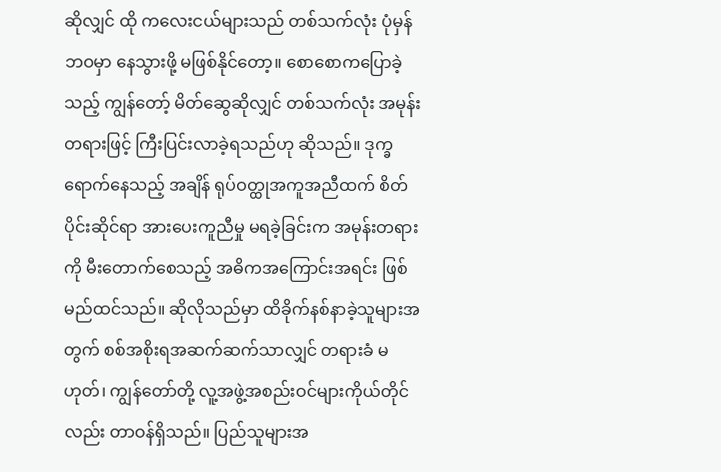ဆိုလျှင် ထို ကလေးငယ်များသည် တစ်သက်လုံး ပုံမှန်ဘဝမှာ နေသွားဖို့ မဖြစ်နိုင်တော့။ စောစောကပြောခဲ့သည့် ကျွန်တော့် မိတ်ဆွေဆိုလျှင် တစ်သက်လုံး အမုန်းတရားဖြင့် ကြီးပြင်းလာခဲ့ရသည်ဟု ဆိုသည်။ ဒုက္ခရောက်နေသည့် အချိန် ရုပ်ဝတ္ထုအကူအညီထက် စိတ်ပိုင်းဆိုင်ရာ အားပေးကူညီမှု မရခဲ့ခြင်းက အမုန်းတရားကို မီးတောက်စေသည့် အဓိကအကြောင်းအရင်း ဖြစ်မည်ထင်သည်။ ဆိုလိုသည်မှာ ထိခိုက်နစ်နာခဲ့သူများအတွက် စစ်အစိုးရအဆက်ဆက်သာလျှင် တရားခံ မဟုတ်၊ ကျွန်တော်တို့ လူ့အဖွဲ့အစည်းဝင်များကိုယ်တိုင်လည်း တာဝန်ရှိသည်။ ပြည်သူများအ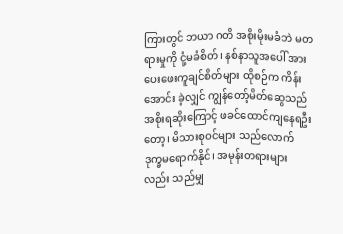ကြားတွင် ဘယာ ဂတိ အစိုးမိုးမခံဘဲ မတရားမှုကို ငုံ့မခံစိတ်၊ နစ်နာသူအပေါ် အားပေးဖေးကူချင်စိတ်များ ထိုစဉ်က ကိန်းအောင်း ခဲ့လျှင် ကျွန်တော့်မိတ်ဆွေသည် အစိုးရဆိုးကြောင့် ဖခင်ထောင်ကျနေရဦးတော့၊ မိသားစုဝင်များ သည်လောက် ဒုက္ခမရောက်နိုင်၊ အမုန်းတရားများလည်း သည်မျှ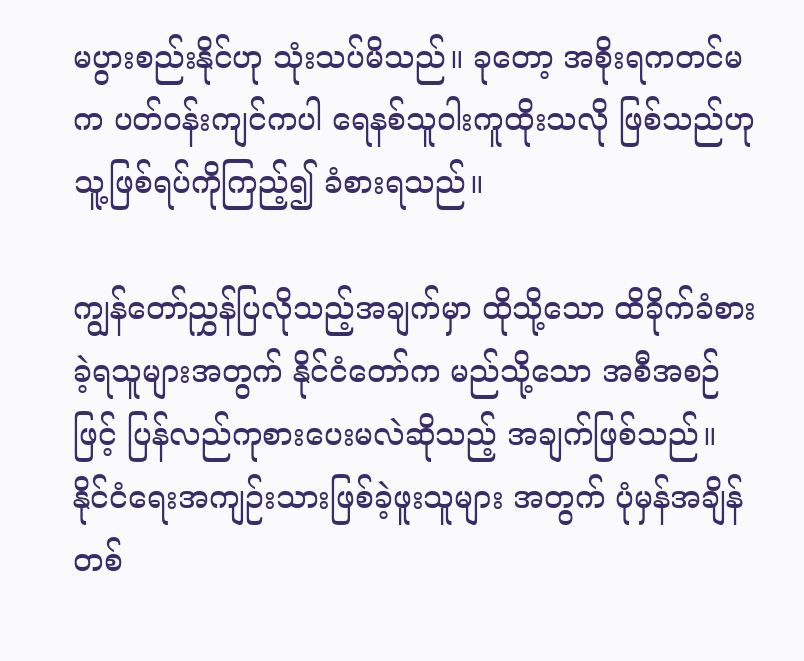မပွားစည်းနိုင်ဟု သုံးသပ်မိသည်။ ခုတော့ အစိုးရကတင်မက ပတ်ဝန်းကျင်ကပါ ရေနစ်သူဝါးကူထိုးသလို ဖြစ်သည်ဟု သူ့ဖြစ်ရပ်ကိုကြည့်၍ ခံစားရသည်။

ကျွန်တော်ညွှန်ပြလိုသည့်အချက်မှာ ထိုသို့သော ထိခိုက်ခံစားခဲ့ရသူများအတွက် နိုင်ငံတော်က မည်သို့သော အစီအစဉ်ဖြင့် ပြန်လည်ကုစားပေးမလဲဆိုသည့် အချက်ဖြစ်သည်။ နိုင်ငံရေးအကျဉ်းသားဖြစ်ခဲ့ဖူးသူများ အတွက် ပုံမှန်အချိန်တစ်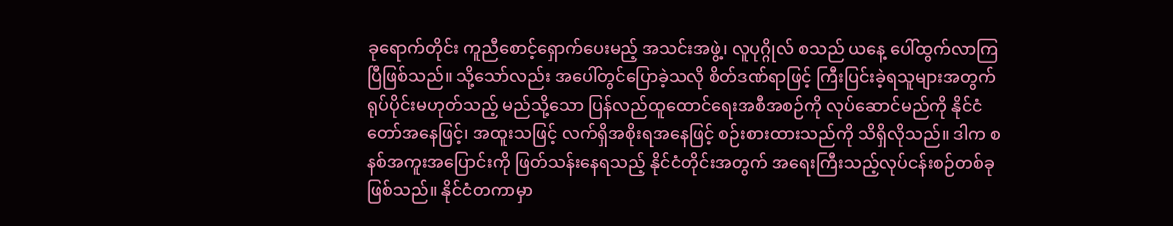ခုရောက်တိုင်း ကူညီစောင့်ရှောက်ပေးမည့် အသင်းအဖွဲ့၊ လူပုဂ္ဂိုလ် စသည် ယနေ့ ပေါ်ထွက်လာကြပြီဖြစ်သည်။ သို့သော်လည်း အပေါ်တွင်ပြောခဲ့သလို စိတ်ဒဏ်ရာဖြင့် ကြီးပြင်းခဲ့ရသူများအတွက် ရုပ်ပိုင်းမဟုတ်သည့် မည်သို့သော ပြန်လည်ထူထောင်ရေးအစီအစဉ်ကို လုပ်ဆောင်မည်ကို နိုင်ငံတော်အနေဖြင့်၊ အထူးသဖြင့် လက်ရှိအစိုးရအနေဖြင့် စဉ်းစားထားသည်ကို သိရှိလိုသည်။ ဒါက စနစ်အကူးအပြောင်းကို ဖြတ်သန်းနေရသည့် နိုင်ငံတိုင်းအတွက် အရေးကြီးသည့်လုပ်ငန်းစဉ်တစ်ခု ဖြစ်သည်။ နိုင်ငံတကာမှာ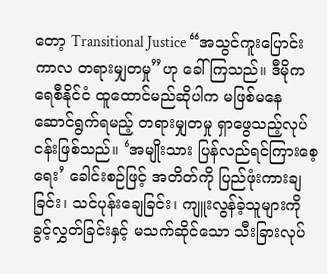တော့ Transitional Justice “အသွင်ကူးပြောင်းကာလ တရားမျှတမှု”ဟု ခေါ်ကြသည်။ ဒီမိုကရေစီနိုင်ငံ ထူထောင်မည်ဆိုပါက မဖြစ်မနေ ဆောင်ရွက်ရမည့် တရားမျှတမှု ရှာဖွေသည့်လုပ်ငန်းဖြစ်သည်။ ‘အမျိုးသား ပြန်လည်ရင်ကြားစေ့ရေး’ ခေါင်းစဉ်ဖြင့် အတိတ်ကို ပြည်ဖုံးကားချခြင်း၊ သင်ပုန်းချေခြင်း၊ ကျူးလွန်ခဲ့သူများကို ခွင့်လွှတ်ခြင်းနှင့် မသက်ဆိုင်သော သီးခြားလုပ်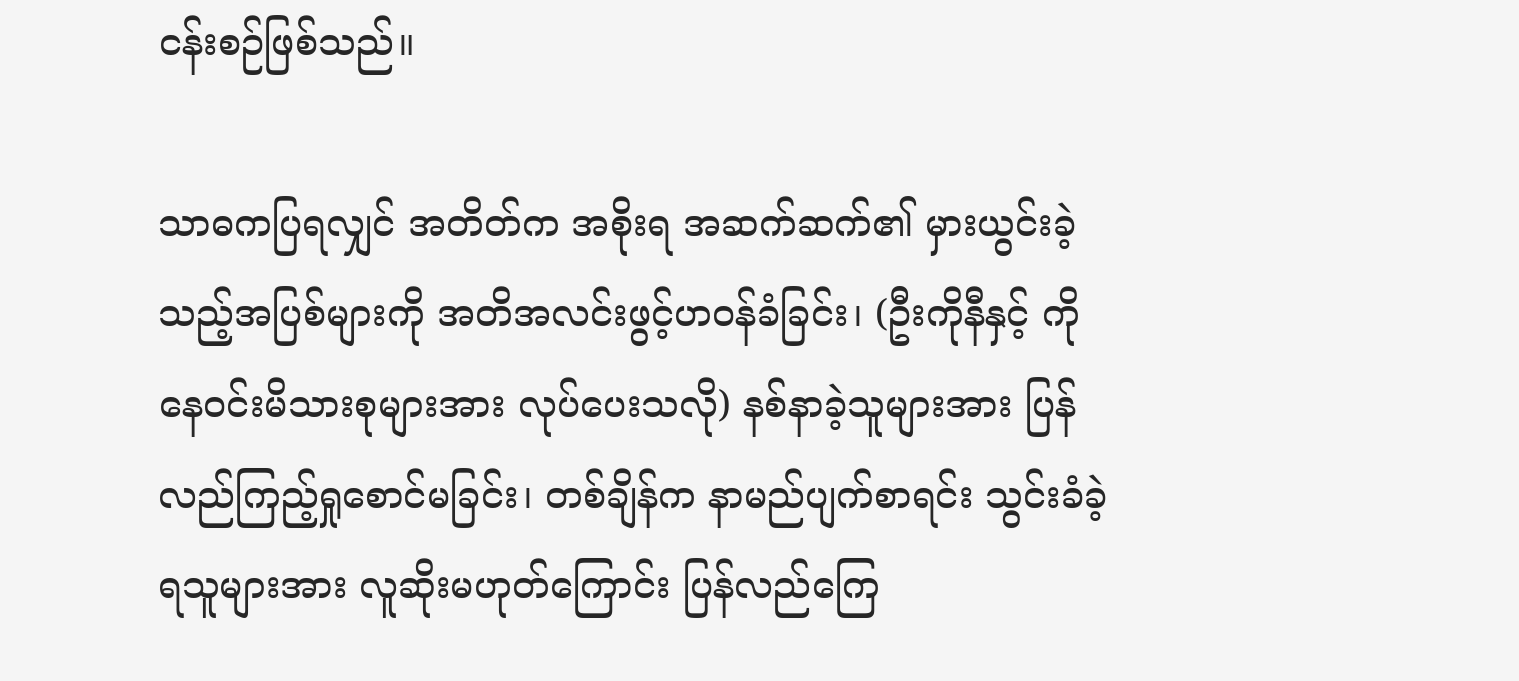ငန်းစဉ်ဖြစ်သည်။

သာဓကပြရလျှင် အတိတ်က အစိုးရ အဆက်ဆက်၏ မှားယွင်းခဲ့သည့်အပြစ်များကို အတိအလင်းဖွင့်ဟဝန်ခံခြင်း၊ (ဦးကိုနီနှင့် ကိုနေဝင်းမိသားစုများအား လုပ်ပေးသလို) နစ်နာခဲ့သူများအား ပြန်လည်ကြည့်ရှုစောင်မခြင်း၊ တစ်ချိန်က နာမည်ပျက်စာရင်း သွင်းခံခဲ့ရသူများအား လူဆိုးမဟုတ်ကြောင်း ပြန်လည်ကြေ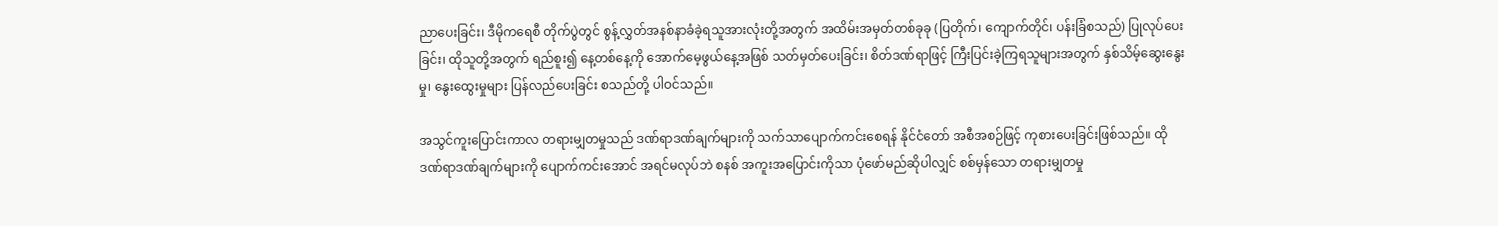ညာပေးခြင်း၊ ဒီမိုကရေစီ တိုက်ပွဲတွင် စွန့်လွှတ်အနစ်နာခံခဲ့ရသူအားလုံးတို့အတွက် အထိမ်းအမှတ်တစ်ခုခု (ပြတိုက်၊ ကျောက်တိုင်၊ ပန်းခြံစသည်) ပြုလုပ်ပေးခြင်း၊ ထိုသူတို့အတွက် ရည်စူး၍ နေ့တစ်နေ့ကို အောက်မေ့ဖွယ်နေ့အဖြစ် သတ်မှတ်ပေးခြင်း၊ စိတ်ဒဏ်ရာဖြင့် ကြီးပြင်းခဲ့ကြရသူများအတွက် နှစ်သိမ့်ဆွေးနွေးမှု၊ နွေးထွေးမှုများ ပြန်လည်ပေးခြင်း စသည်တို့ ပါဝင်သည်။

အသွင်ကူးပြောင်းကာလ တရားမျှတမှုသည် ဒဏ်ရာဒဏ်ချက်များကို သက်သာပျောက်ကင်းစေရန် နိုင်ငံတော် အစီအစဉ်ဖြင့် ကုစားပေးခြင်းဖြစ်သည်။ ထိုဒဏ်ရာဒဏ်ချက်များကို ပျောက်ကင်းအောင် အရင်မလုပ်ဘဲ စနစ် အကူးအပြောင်းကိုသာ ပုံဖော်မည်ဆိုပါလျှင် စစ်မှန်သော တရားမျှတမှု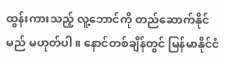ထွန်းကားသည့် လူ့ဘောင်ကို တည်ဆောက်နိုင်မည် မဟုတ်ပါ။ နောင်တစ်ချိန်တွင် မြန်မာနိုင်ငံ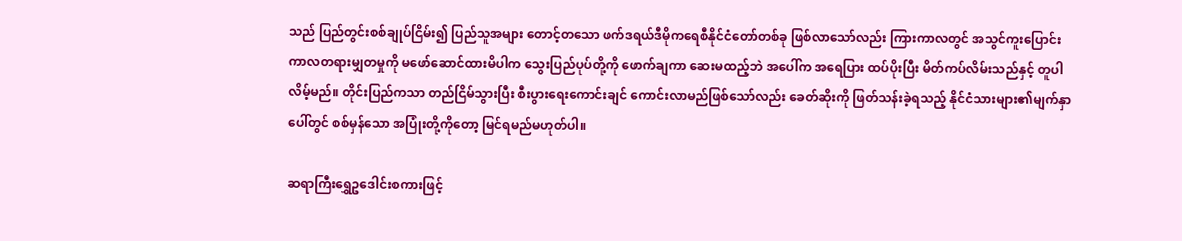သည် ပြည်တွင်းစစ်ချုပ်ငြိမ်း၍ ပြည်သူအများ တောင့်တသော ဖက်ဒရယ်ဒီမိုကရေစီနိုင်ငံတော်တစ်ခု ဖြစ်လာသော်လည်း ကြားကာလတွင် အသွင်ကူးပြောင်းကာလတရားမျှတမှုကို မဖော်ဆောင်ထားမိပါက သွေးပြည်ပုပ်တို့ကို ဖောက်ချကာ ဆေးမထည့်ဘဲ အပေါ်က အရေပြား ထပ်ပိုးပြီး မိတ်ကပ်လိမ်းသည်နှင့် တူပါလိမ့်မည်။ တိုင်းပြည်ကသာ တည်ငြိမ်သွားပြီး စီးပွားရေးကောင်းချင် ကောင်းလာမည်ဖြစ်သော်လည်း ခေတ်ဆိုးကို ဖြတ်သန်းခဲ့ရသည့် နိုင်ငံသားများ၏မျက်နှာပေါ်တွင် စစ်မှန်သော အပြုံးတို့ကိုတော့ မြင်ရမည်မဟုတ်ပါ။

ဆရာကြီးရွှေဥဒေါင်းစကားဖြင့်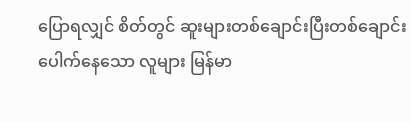ပြောရလျှင် စိတ်တွင် ဆူးများတစ်ချောင်းပြီးတစ်ချောင်း ပေါက်နေသော လူများ မြန်မာ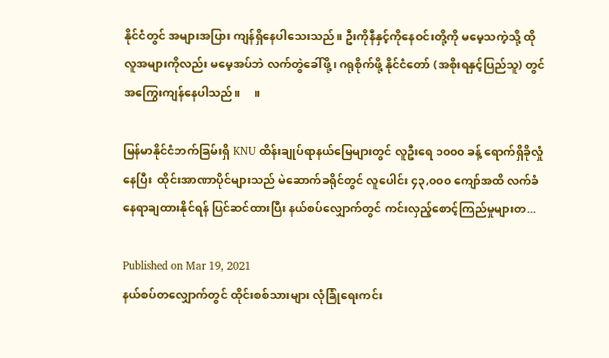နိုင်ငံတွင် အများအပြား ကျန်ရှိနေပါသေးသည်။ ဦးကိုနီနှင့်ကိုနေဝင်းတို့ကို မမေ့သကဲ့သို့ ထိုလူအများကိုလည်း မမေ့အပ်ဘဲ လက်တွဲခေါ်ဖို့၊ ဂရုစိုက်ဖို့ နိုင်ငံတော် (အစိုးရနှင့်ပြည်သူ) တွင် အကြွေးကျန်နေပါသည်။     ။

မြန်မာနိုင်ငံဘက်ခြမ်းရှိ KNU ထိန်းချုပ်ရာနယ်မြေများတွင် လူဦးရေ ၁၀၀၀ ခန့် ရောက်ရှိခိုလှုံနေပြီး  ထိုင်းအာဏာပိုင်များသည် မဲဆောက်ခရိုင်တွင် လူပေါင်း ၄၃,၀၀၀ ကျော်အထိ လက်ခံနေရာချထားနိုင်ရန် ပြင်ဆင်ထားပြီး နယ်စပ်လျှောက်တွင် ကင်းလှည့်စောင့်ကြည်မှုများတ...

Published on Mar 19, 2021
နယ်စပ်တလျှောက်တွင် ထိုင်းစစ်သားများ လုံခြုံရေးကင်း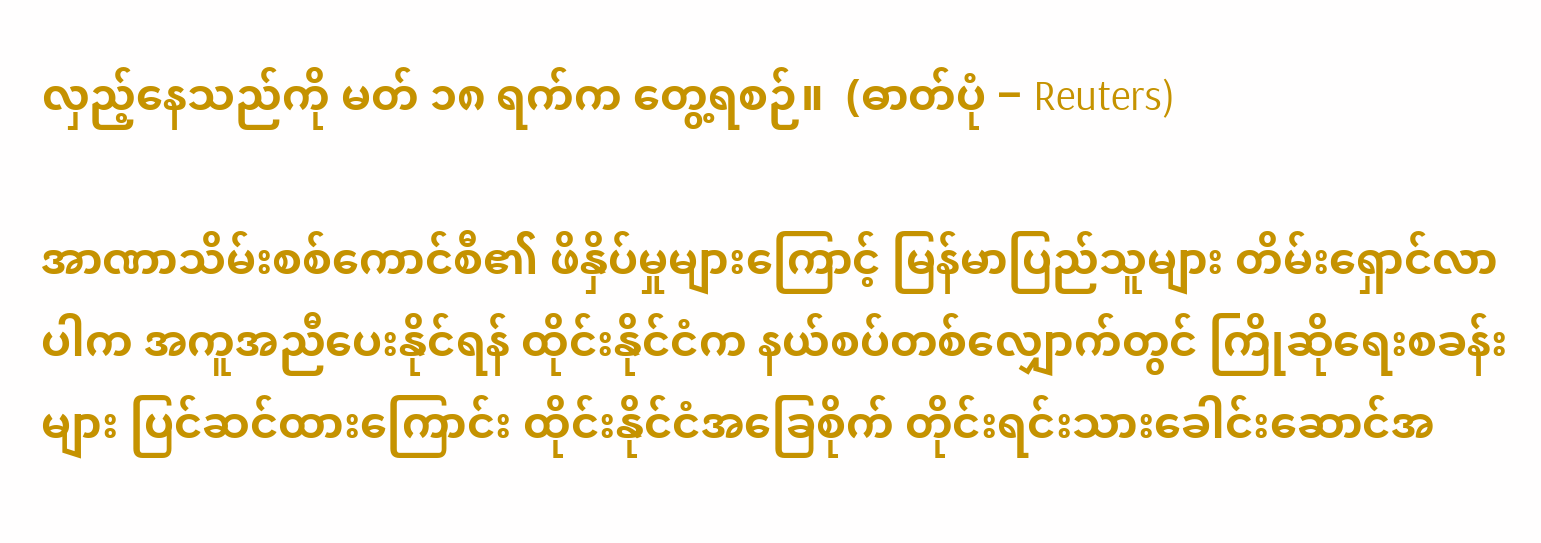လှည့်နေသည်ကို မတ် ၁၈ ရက်က တွေ့ရစဉ်။  (ဓာတ်ပုံ − Reuters)

အာဏာသိမ်းစစ်ကောင်စီ၏ ဖိနှိပ်မှုများကြောင့် မြန်မာပြည်သူများ တိမ်းရှောင်လာပါက အကူအညီပေးနိုင်ရန် ထိုင်းနိုင်ငံက နယ်စပ်တစ်လျှောက်တွင် ကြိုဆိုရေးစခန်းများ ပြင်ဆင်ထားကြောင်း ထိုင်းနိုင်ငံအခြေစိုက် တိုင်းရင်းသားခေါင်းဆောင်အ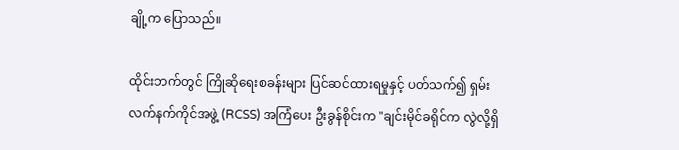ချို့က ပြောသည်။

ထိုင်းဘက်တွင် ကြိုဆိုရေးစခန်းများ ပြင်ဆင်ထားရမှုနှင့် ပတ်သက်၍ ရှမ်းလက်နက်ကိုင်အဖွဲ့ (RCSS) အကြံပေး ဦးခွန်စိုင်းက "ချင်းမိုင်ခရိုင်က လွဲလို့ရှိ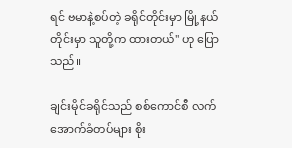ရင် ဗမာနဲ့စပ်တဲ့ ခရိုင်တိုင်းမှာ မြို့နယ်တိုင်းမှာ သူတို့က ထားတယ်" ဟု ပြောသည်။

ချင်းမိုင်ခရိုင်သည် စစ်ကောင်စီ လက်အောက်ခံတပ်များ စိုး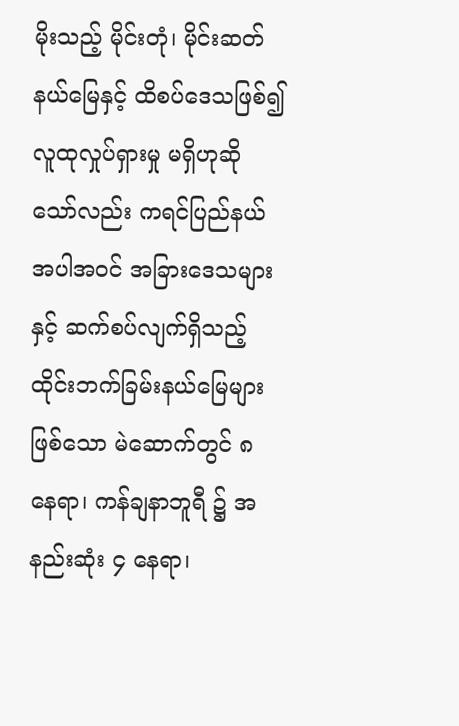မိုးသည့် မိုင်းတုံ၊ မိုင်းဆတ် နယ်မြေနှင့် ထိစပ်ဒေသဖြစ်၍ လူထုလှုပ်ရှားမှု မရှိဟုဆိုသော်လည်း ကရင်ပြည်နယ် အပါအဝင် အခြားဒေသများနှင့် ဆက်စပ်လျက်ရှိသည့် ထိုင်းဘက်ခြမ်းနယ်မြေများဖြစ်သော မဲ‌ဆောက်တွင် ၈ နေရာ၊ ကန်ချနာဘူရီ ၌ အနည်းဆုံး ၄ နေရာ၊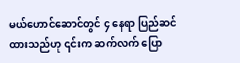မယ်ဟောင်ဆောင်တွင် ၄ နေရာ ပြည်ဆင်ထားသည်ဟု ၎င်းက ဆက်လက် ပြော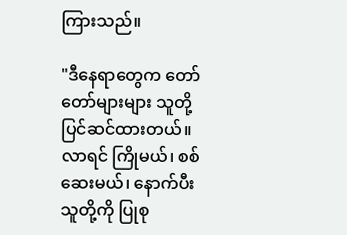ကြားသည်။

"ဒီနေရာတွေက တော်တော်များများ သူတို့ ပြင်ဆင်ထားတယ်။ လာရင် ကြိုမယ်၊ စစ်ဆေးမယ်၊ နောက်ပီး သူတို့ကို ပြုစု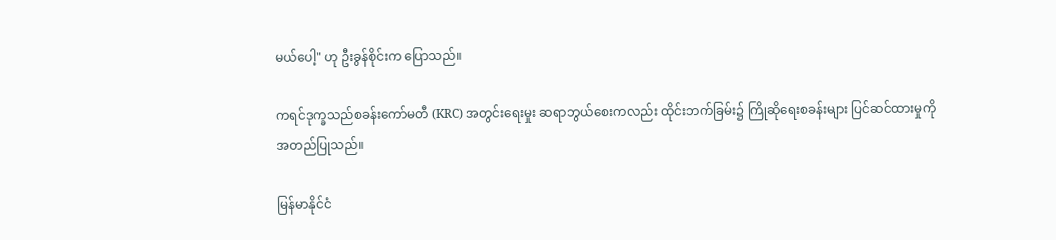မယ်ပေါ့" ဟု ဦးခွန်စိုင်းက ပြောသည်။

ကရင်ဒုက္ခသည်စခန်းကော်မတီ (KRC) အတွင်းရေးမှုး ဆရာဘွယ်စေးကလည်း ထိုင်းဘက်ခြမ်း၌ ကြိုဆိုရေးစခန်းများ ပြင်ဆင်ထားမှုကို အတည်ပြုသည်။

မြန်မာနိုင်ငံ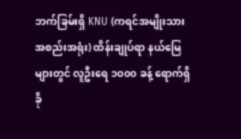ဘက်ခြမ်းရှိ KNU (ကရင်အမျိုးသားအစည်းအရုံး) ထိန်းချုပ်ရာ နယ်မြေများတွင် လူဦးရေ ၁၀၀၀ ခန့် ရောက်ရှိခို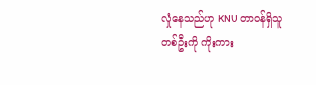လှုံနေသည်ဟု KNU တာဝန်ရှိသူတစ်ဦးကို ကိုးကား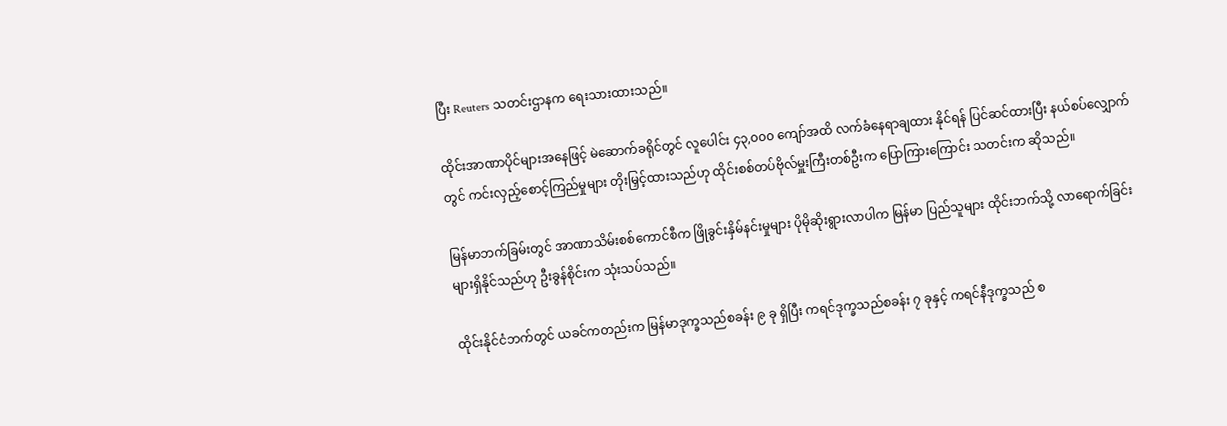ပြီး Reuters သတင်းဌာနက ရေးသားထားသည်။

ထိုင်းအာဏာပိုင်များအနေဖြင့် မဲဆောက်ခရိုင်တွင် လူပေါင်း ၄၃,၀၀၀ ကျော်အထိ လက်ခံနေရာချထား နိုင်ရန် ပြင်ဆင်ထားပြီး နယ်စပ်လျှောက်တွင် ကင်းလှည့်စောင့်ကြည်မှုများ တိုးမြှင့်ထားသည်ဟု ထိုင်းစစ်တပ်ဗိုလ်မှူးကြီးတစ်ဦးက ပြောကြားကြောင်း သတင်းက ဆိုသည်။

မြန်မာဘက်ခြမ်းတွင် အာဏာသိမ်းစစ်ကောင်စီက ဖြိုခွင်းနှိမ်နင်းမှုများ ပိုမိုဆိုးရွားလာပါက မြန်မာ ပြည်သူများ ထိုင်းဘက်သို့ လာရောက်ခြင်းများရှိနိုင်သည်ဟု ဦးခွန်စိုင်းက သုံးသပ်သည်။

ထိုင်းနိုင်ငံဘက်တွင် ယခင်ကတည်းက မြန်မာဒုက္ခသည်စခန်း ၉ ခု ရှိပြီး ကရင်ဒုက္ခသည်စခန်း ၇ ခုနှင့် ကရင်နီဒုက္ခသည် စ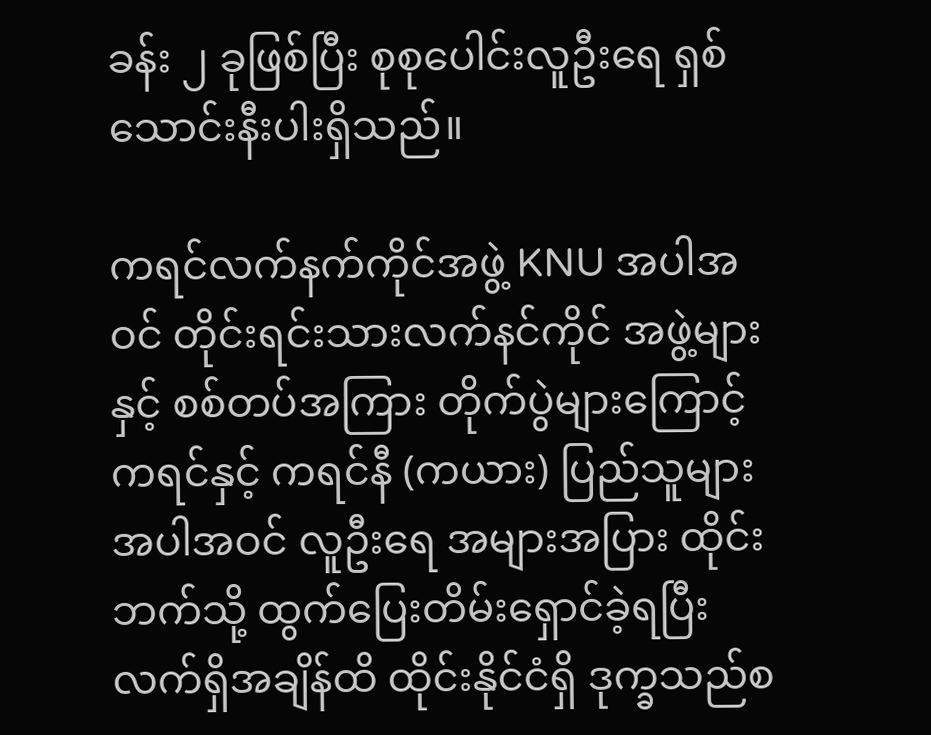ခန်း ၂ ခုဖြစ်ပြီး စုစုပေါင်းလူဦးရေ ရှစ်သောင်းနီးပါးရှိသည်။

ကရင်လက်နက်ကိုင်အဖွဲ့ KNU အပါအဝင် တိုင်းရင်းသားလက်နင်ကိုင် အဖွဲ့များနှင့် စစ်တပ်အကြား တိုက်ပွဲများကြောင့် ကရင်နှင့် ကရင်နီ (ကယား) ပြည်သူများ အပါအဝင် လူဦးရေ အများအပြား ထိုင်းဘက်သို့ ထွက်ပြေးတိမ်းရှောင်ခဲ့ရပြီး လက်ရှိအချိန်ထိ ထိုင်းနိုင်ငံရှိ ဒုက္ခသည်စ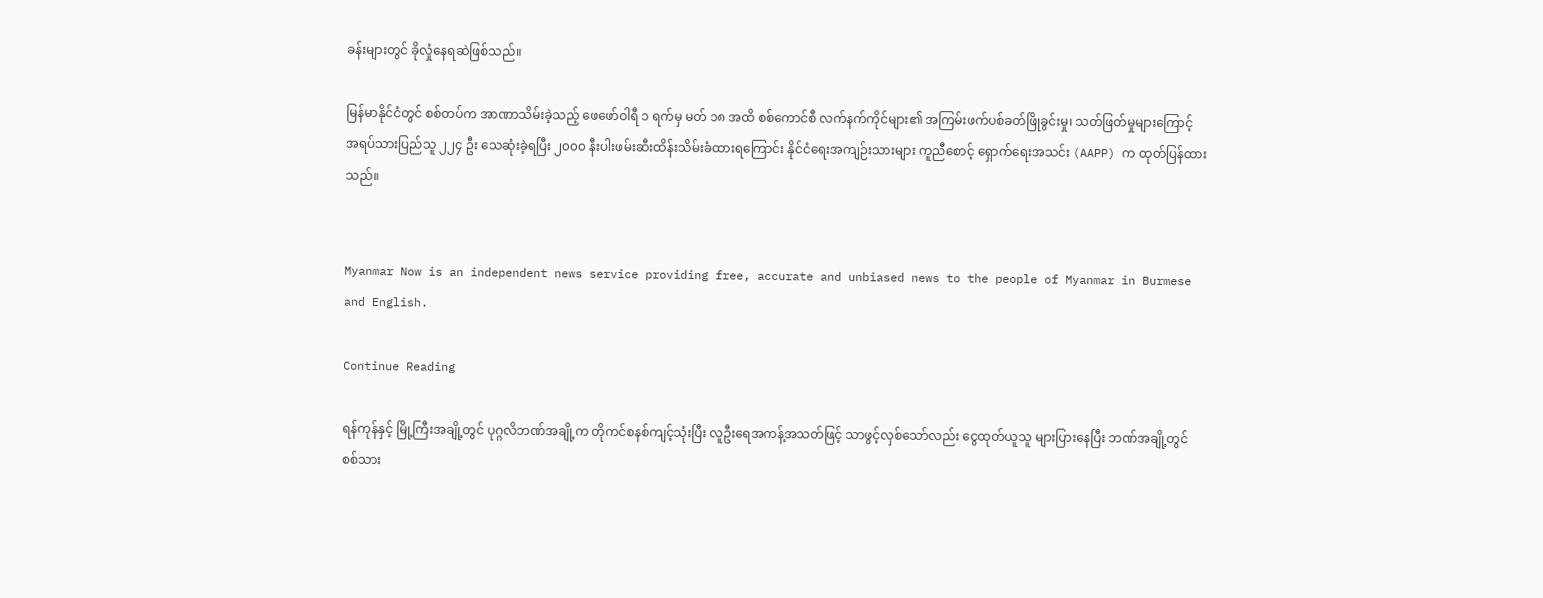ခန်းများတွင် ခိုလှုံနေရဆဲဖြစ်သည်။

မြန်မာနိုင်ငံတွင် စစ်တပ်က အာဏာသိမ်းခဲ့သည့် ဖေဖော်ဝါရီ ၁ ရက်မှ မတ် ၁၈ အထိ စစ်ကောင်စီ လက်နက်ကိုင်များ၏ အကြမ်းဖက်ပစ်ခတ်ဖြိုခွင်းမှု၊ သတ်ဖြတ်မှုများကြောင့် အရပ်သားပြည်သူ ၂၂၄ ဦး သေဆုံးခဲ့ရပြီး ၂၀၀၀ နီးပါးဖမ်းဆီးထိန်းသိမ်းခံထားရကြောင်း နိုင်ငံရေးအကျဉ်းသားများ ကူညီစောင့် ရှောက်ရေးအသင်း (AAPP) က ထုတ်ပြန်ထားသည်။


Myanmar Now is an independent news service providing free, accurate and unbiased news to the people of Myanmar in Burmese and English.

Continue Reading

ရန်ကုန်နှင့် မြို့ကြီးအချို့တွင် ပုဂ္ဂလိဘဏ်အချို့က တိုကင်စနစ်ကျင့်သုံးပြီး လူဦးရေအကန့်အသတ်ဖြင့် သာဖွင့်လှစ်သော်လည်း ငွေထုတ်ယူသူ များပြားနေပြီး ဘဏ်အချို့တွင် စစ်သား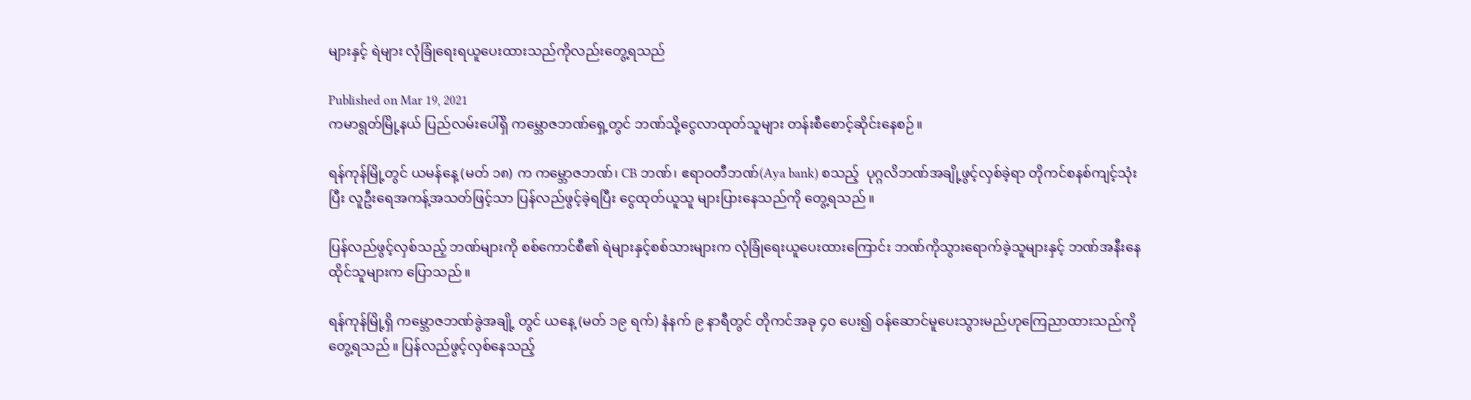များနှင့် ရဲများ လုံခြုံရေးရယူပေးထားသည်ကိုလည်းတွေ့ရသည်

Published on Mar 19, 2021
ကမာရွတ်မြို့နယ် ပြည်လမ်းပေါ်ရှိ ကမ္ဘောဇဘဏ်ရှေ့တွင် ဘဏ်သို့ငွေလာထုတ်သူများ တန်းစီစောင့်ဆိုင်းနေစဉ်။

ရန်ကုန်မြို့တွင် ယမန်နေ့ (မတ် ၁၈) က ကမ္ဘောဇဘဏ်၊ CB ဘဏ်၊ ဧရာဝတီဘဏ်(Aya bank) စသည့်  ပုဂ္ဂလိဘဏ်အချို့ဖွင့်လှစ်ခဲ့ရာ တိုကင်စနစ်ကျင့်သုံးပြီး လူဦးရေအကန့်အသတ်ဖြင့်သာ ပြန်လည်ဖွင့်ခဲ့ရပြီး ငွေထုတ်ယူသူ များပြားနေသည်ကို တွေ့ရသည်။

ပြန်လည်ဖွင့်လှစ်သည့် ဘဏ်များကို စစ်ကောင်စီ၏ ရဲများနှင့်စစ်သားများက လုံခြုံရေးယူပေးထားကြောင်း ဘဏ်ကိုသွားရောက်ခဲ့သူများနှင့် ဘဏ်အနီးနေထိုင်သူများက ပြောသည်။

ရန်ကုန်မြို့ရှိ ကမ္ဘောဇဘဏ်ခွဲအချို့ တွင် ယနေ့ (မတ် ၁၉ ရက်) နံနက် ၉ နာရီတွင် တိုကင်အခု ၄၀ ပေး၍ ဝန်ဆောင်မူပေးသွားမည်ဟုကြေညာထားသည်ကို တွေ့ရသည်။ ပြန်လည်ဖွင့်လှစ်နေသည့်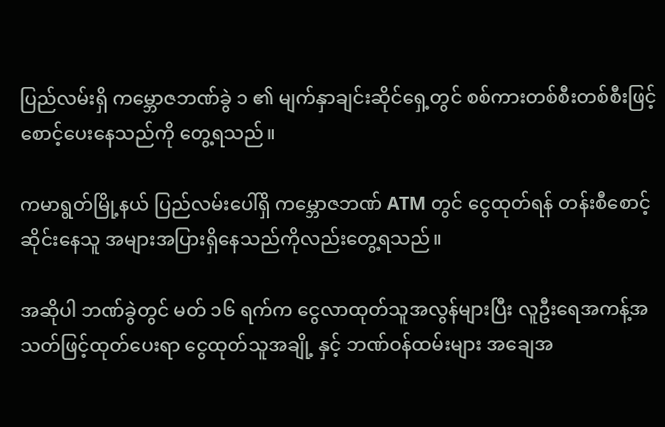ပြည်လမ်းရှိ ကမ္ဘောဇဘဏ်ခွဲ ၁ ၏ မျက်နှာချင်းဆိုင်ရှေ့တွင် စစ်ကားတစ်စီးတစ်စီးဖြင့် စောင့်ပေးနေသည်ကို တွေ့ရသည်။

ကမာရွတ်မြို့နယ် ပြည်လမ်းပေါ်ရှိ ကမ္ဘောဇဘဏ် ATM တွင် ငွေထုတ်ရန် တန်းစီစောင့်ဆိုင်းနေသူ အများအပြားရှိနေသည်ကိုလည်းတွေ့ရသည်။

အဆိုပါ ဘဏ်ခွဲတွင် မတ် ၁၆ ရက်က ငွေလာထုတ်သူအလွန်များပြီး လူဦးရေအကန့်အသတ်ဖြင့်ထုတ်ပေးရာ ငွေထုတ်သူအချို့ နှင့် ဘဏ်ဝန်ထမ်းများ အချေအ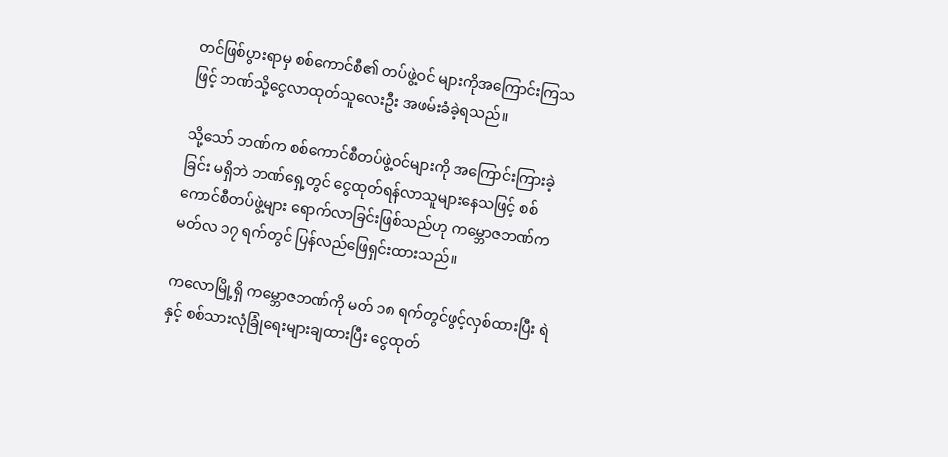တင်ဖြစ်ပွားရာမှ စစ်ကောင်စီ၏ တပ်ဖွဲ့ဝင် များကိုအကြောင်းကြသဖြင့် ဘဏ်သို့ငွေလာထုတ်သူလေးဦး အဖမ်းခံခဲ့ရသည်။

သို့သော် ဘဏ်က စစ်ကောင်စီတပ်ဖွဲ့ဝင်များကို အကြောင်းကြားခဲ့ခြင်း မရှိဘဲ ဘဏ်ရှေ့တွင် ငွေထုတ်ရန်လာသူများနေသဖြင့် စစ်ကောင်စီတပ်ဖွဲ့များ ရောက်လာခြင်းဖြစ်သည်ဟု ကမ္ဘောဇဘဏ်က မတ်လ ၁၇ ရက်တွင် ပြန်လည်ဖြေရှင်းထားသည်။

ကလောမြို့ရှိ ကမ္ဘောဇဘဏ်ကို မတ် ၁၈ ရက်တွင်ဖွင့်လှစ်ထားပြီး ရဲနှင့် စစ်သားလုံခြုံရေးများချထားပြီး ငွေထုတ်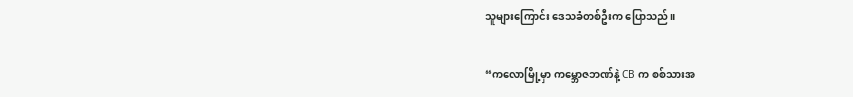သူများကြောင်း ဒေသခံတစ်ဦးက ပြောသည်။

“ကလောမြို့မှာ ကမ္ဘောဇဘဏ်နဲ့ CB က စစ်သားအ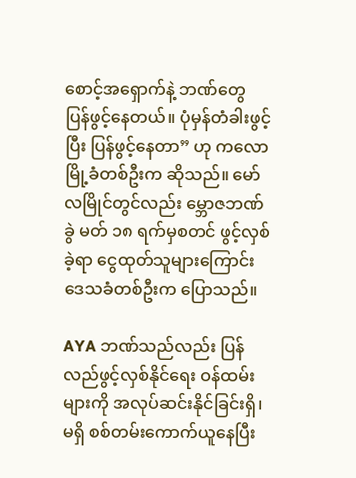စောင့်အရှောက်နဲ့ ဘဏ်တွေ ပြန်ဖွင့်နေတယ်။ ပုံမှန်တံခါးဖွင့်ပြီး ပြန်ဖွင့်နေတာ” ဟု ကလောမြို့ခံတစ်ဦးက ဆိုသည်။ မော်လမြိုင်တွင်လည်း မ္ဘောဇဘဏ်ခွဲ မတ် ၁၈ ရက်မှစတင် ဖွင့်လှစ်ခဲ့ရာ ငွေထုတ်သူများကြောင်း ဒေသခံတစ်ဦးက ပြောသည်။

AYA ဘဏ်သည်လည်း ပြန်လည်ဖွင့်လှစ်နိုင်ရေး ဝန်ထမ်းများကို အလုပ်ဆင်းနိုင်ခြင်းရှိ၊ မရှိ စစ်တမ်းကောက်ယူနေပြီး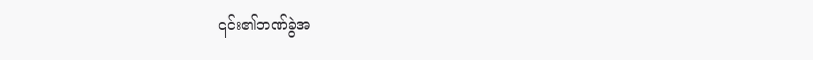၎င်း၏ဘဏ်ခွဲအ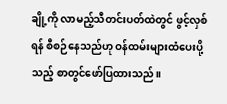ချို့ကို လာမည့်သီတင်းပတ်ထဲတွင် ဖွင့်လှစ်ရန် စီစဉ်နေသည်ဟု ဝန်ထမ်းများထံပေးပို့သည့် စာတွင်ဖော်ပြထားသည်။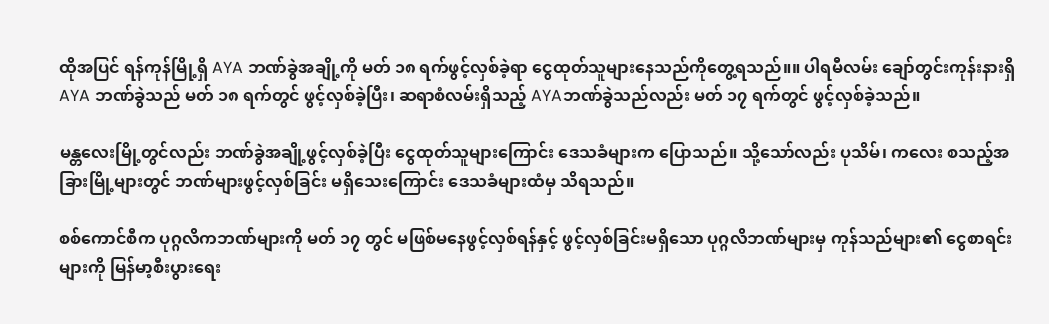ထိုအပြင် ရန်ကုန်မြို့ရှိ AYA ဘဏ်ခွဲအချို့ကို မတ် ၁၈ ရက်ဖွင့်လှစ်ခဲ့ရာ ငွေထုတ်သူများနေသည်ကိုတွေ့ရသည်။။ ပါရမီလမ်း ချော်တွင်းကုန်းနားရှိ AYA ဘဏ်ခွဲသည် မတ် ၁၈ ရက်တွင် ဖွင့်လှစ်ခဲ့ပြီး၊ ဆရာစံလမ်းရှိသည့် AYAဘဏ်ခွဲသည်လည်း မတ် ၁၇ ရက်တွင် ဖွင့်လှစ်ခဲ့သည်။

မန္တလေးမြို့တွင်လည်း ဘဏ်ခွဲအချို့ဖွင့်လှစ်ခဲ့ပြီး ငွေထုတ်သူများကြောင်း ဒေသခံများက ပြောသည်။ သို့သော်လည်း ပုသိမ်၊ ကလေး စသည့်အခြားမြို့များတွင် ဘဏ်များဖွင့်လှစ်ခြင်း မရှိသေးကြောင်း ဒေသခံများထံမှ သိရသည်။

စစ်ကောင်စီက ပုဂ္ဂလိကဘဏ်များကို မတ် ၁၇ တွင် မဖြစ်မနေဖွင့်လှစ်ရန်နှင့် ဖွင့်လှစ်ခြင်းမရှိသော ပုဂ္ဂလိဘဏ်များမှ ကုန်သည်များ၏ ငွေစာရင်းများကို မြန်မာ့စီးပွားရေး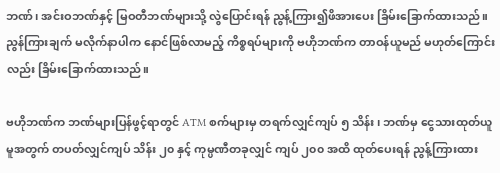ဘဏ်၊ အင်းဝဘဏ်နှင့် မြဝတီဘဏ်များသို့ လွဲပြောင်းရန် ညွန့်ကြား၍ဖိအားပေး ခြိမ်းခြောက်ထားသည်။ ညွန်ကြားချက် မလိုက်နာပါက နောင်ဖြစ်လာမည့် ကိစ္စရပ်များကို ဗဟိုဘဏ်က တာဝန်ယူမည် မဟုတ်ကြောင်းလည်း ခြိမ်းခြောက်ထားသည်။

ဗဟိုဘဏ်က ဘဏ်များပြန်ဖွင့်ရာတွင် ATM စက်များမှ တရက်လျှင်ကျပ် ၅ သိန်း၊ ဘဏ်မှ ငွေသားထုတ်ယူမူအတွက် တပတ်လျှင်ကျပ် သိန်း ၂၀ နှင့် ကုမ္ပဏီတခုလျှင် ကျပ် ၂၀၀ အထိ ထုတ်ပေးရန် ညွန့်ကြားထား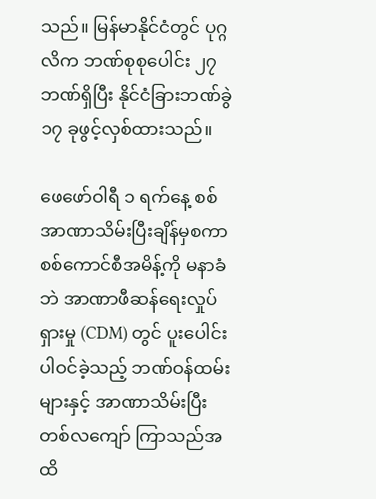သည်။ မြန်မာနိုင်ငံတွင် ပုဂ္ဂလိက ဘဏ်စုစုပေါင်း ၂၇ ဘဏ်ရှိပြီး နိုင်ငံခြားဘဏ်ခွဲ ၁၇ ခုဖွင့်လှစ်ထားသည်။

ဖေဖော်ဝါရီ ၁ ရက်နေ့ စစ်အာဏာသိမ်းပြီးချိန်မှစကာ စစ်ကောင်စီအမိန့်ကို မနာခံဘဲ အာဏာဖီဆန်ရေးလှုပ်ရှားမှု (CDM) တွင် ပူးပေါင်းပါဝင်ခဲ့သည့် ဘဏ်ဝန်ထမ်းများနှင့် အာဏာသိမ်းပြီး တစ်လကျော် ကြာသည်အထိ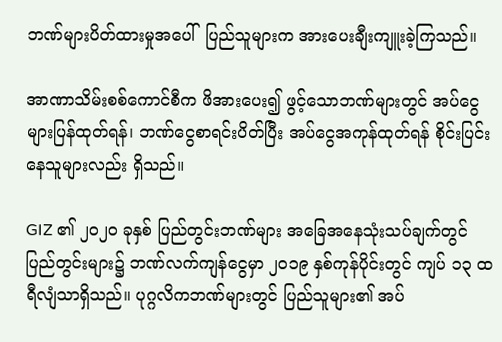ဘဏ်များပိတ်ထားမှုအပေါ်  ပြည်သူများက အားပေးချီးကျူးခဲ့ကြသည်။

အာဏာသိမ်းစစ်ကောင်စီက ဖိအားပေး၍ ဖွင့်သောဘဏ်များတွင် အပ်ငွေများပြန်ထုတ်ရန်၊ ဘဏ်ငွေစာရင်းပိတ်ပြီး အပ်ငွေအကုန်ထုတ်ရန် စိုင်းပြင်းနေသူများလည်း ရှိသည်။

GIZ ၏ ၂၀၂၀ ခုနှစ် ပြည်တွင်းဘဏ်များ အခြေအနေသုံးသပ်ချက်တွင် ပြည်တွင်းများ၌ ဘဏ်လက်ကျန်ငွေမှာ ၂၀၁၉ နှစ်ကုန်ပိုင်းတွင် ကျပ် ၁၃ ထရီလျံသာရှိသည်။ ပုဂ္ဂလိကဘဏ်များတွင် ပြည်သူများ၏ အပ်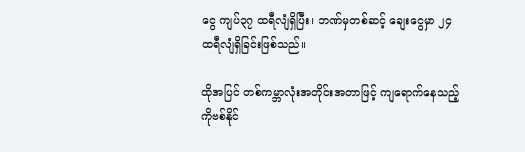ငွေ ကျပ်၃၇ ထရီလျံရှိပြီး၊ ဘဏ်မှတစ်ဆင့် ချေးငွေမှာ ၂၄ ထရီလျံရှိခြင်းဖြစ်သည်။

ထိုအပြင် တစ်ကမ္ဘာလုံးအတိုင်းအတာဖြင့် ကျရောက်နေသည့် ကိုဗစ်နိုင်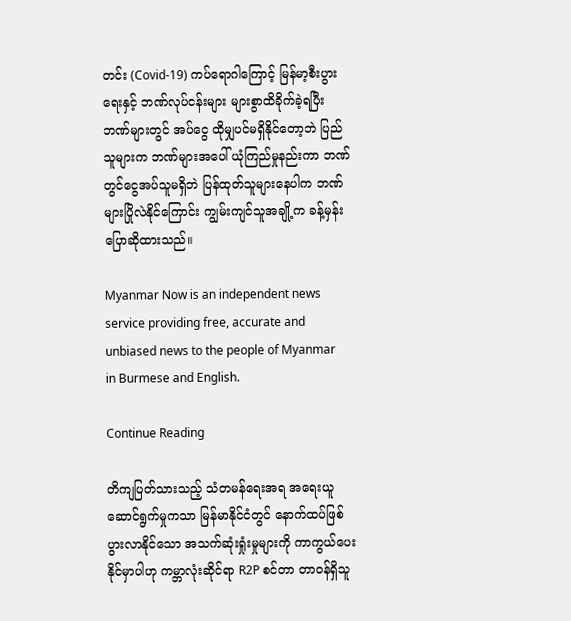တင်း (Covid-19) ကပ်ရောဂါကြောင့် မြန်မာ့စီးပွားရေးနှင့် ဘဏ်လုပ်ငန်းများ များစွာထိခိုက်ခဲ့ရပြီး ဘဏ်များတွင် အပ်ငွေ ထိုမျှပင်မရှိနိုင်တော့ဘဲ ပြည်သူများက ဘဏ်များအပေါ် ယုံကြည်မှုနည်းကာ ဘဏ်တွင်ငွေအပ်သူမရှိဘဲ ပြန်ထုတ်သူများနေပါက ဘဏ်များပြိုလဲနိုင်ကြောင်း ကျွမ်းကျင်သူအချို့က ခန့်မှန်းပြောဆိုထားသည်။

Myanmar Now is an independent news service providing free, accurate and unbiased news to the people of Myanmar in Burmese and English.

Continue Reading

တိကျပြတ်သားသည့် သံတမန်ရေးအရ အရေးယူဆောင်ရွက်မှုကသာ မြန်မာနိုင်ငံတွင် နောက်ထပ်ဖြစ်ပွားလာနိုင်သော အသက်ဆုံးရှုံးမှုများကို ကာကွယ်ပေးနိုင်မှာပါဟု ကမ္ဘာလုံးဆိုင်ရာ R2P စင်တာ တာဝန်ရှိသူ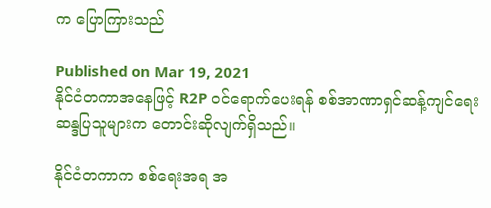က ပြောကြားသည်

Published on Mar 19, 2021
နိုင်ငံတကာအနေဖြင့် R2P ဝင်ရောက်ပေးရန် စစ်အာဏာရှင်ဆန့်ကျင်ရေး ဆန္ဒပြသူများက တောင်းဆိုလျက်ရှိသည်။

နိုင်ငံတကာက စစ်ရေးအရ အ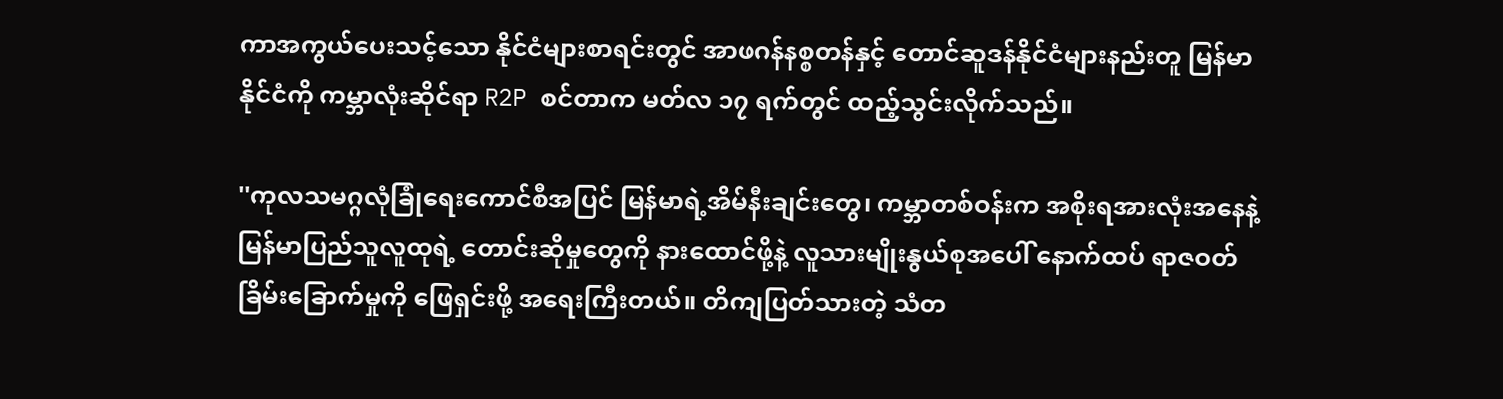ကာအကွယ်ပေးသင့်သော နိုင်ငံများစာရင်းတွင် အာဖဂန်နစ္စတန်နှင့် တောင်ဆူဒန်နိုင်ငံများနည်းတူ မြန်မာနိုင်ငံကို ကမ္ဘာလုံးဆိုင်ရာ R2P စင်တာက မတ်လ ၁၇ ရက်တွင် ထည့်သွင်းလိုက်သည်။

''ကုလသမဂ္ဂလုံခြုံရေးကောင်စီအပြင် မြန်မာရဲ့အိမ်နီးချင်းတွေ၊ ကမ္ဘာတစ်ဝန်းက အစိုးရအားလုံးအနေနဲ့ မြန်မာပြည်သူလူထုရဲ့ တောင်းဆိုမှုတွေကို နားထောင်ဖို့နဲ့ လူသားမျိုးနွယ်စုအပေါ် နောက်ထပ် ရာဇဝတ်ခြိမ်းခြောက်မှုကို ဖြေရှင်းဖို့ အရေးကြီးတယ်။ တိကျပြတ်သားတဲ့ သံတ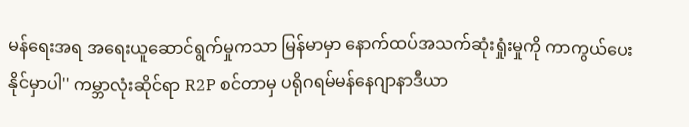မန်ရေးအရ အရေးယူဆောင်ရွက်မှုကသာ မြန်မာမှာ နောက်ထပ်အသက်ဆုံးရှုံးမှုကို ကာကွယ်ပေးနိုင်မှာပါ'' ကမ္ဘာလုံးဆိုင်ရာ R2P စင်တာမှ ပရိုဂရမ်မန်နေဂျာနာဒီယာ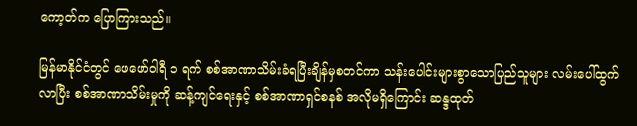ကော့တ်က ပြောကြားသည်။

မြန်မာနိုင်ငံတွင် ဖေဖော်ဝါရီ ၁ ရက် စစ်အာဏာသိမ်းခံရပြီးချိန်မှစတင်ကာ သန်းပေါင်းများစွာသောပြည်သူများ လမ်းပေါ်ထွက်လာပြီး စစ်အာဏာသိမ်းမှုကို ဆန့်ကျင်ရေးနှင့် စစ်အာဏာရှင်စနစ် အလိုမရှိကြောင်း ဆန္ဒထုတ်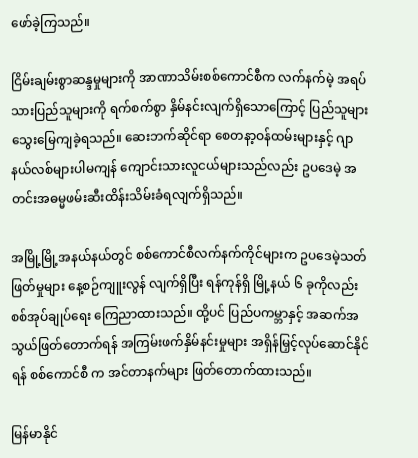ဖော်ခဲ့ကြသည်။

ငြိမ်းချမ်းစွာဆန္ဒမှုများကို အာဏာသိမ်းစစ်ကောင်စီက လက်နက်မဲ့ အရပ်သားပြည်သူများကို ရက်စက်စွာ နှိမ်နင်းလျက်ရှိသောကြောင့် ပြည်သူများ သွေးမြေကျခဲ့ရသည်။ ဆေးဘက်ဆိုင်ရာ စေတနာ့ဝန်ထမ်းများနှင့် ဂျာနယ်လစ်များပါမကျန် ကျောင်းသားလူငယ်များသည်လည်း ဥပဒေမဲ့ အတင်းအဓမ္မဖမ်းဆီးထိန်းသိမ်းခံရလျက်ရှိသည်။

အမြို့မြို့အနယ်နယ်တွင် စစ်ကောင်စီလက်နက်ကိုင်များက ဥပဒေမဲ့သတ်ဖြတ်မှုများ နေ့စဉ်ကျူးလွန် လျက်ရှိပြီး ရန်ကုန်ရှိ မြို့နယ် ၆ ခုကိုလည်း စစ်အုပ်ချုပ်ရေး ကြေညာထားသည်။ ထို့ပင် ပြည်ပကမ္ဘာနှင့် အဆက်အသွယ်ဖြတ်တောက်ရန် အကြမ်းဖက်နှိမ်နင်းမှုများ အရှိန်မြှင့်လုပ်ဆောင်နိုင်ရန် စစ်ကောင်စီ က အင်တာနက်များ ဖြတ်တောက်ထားသည်။

မြန်မာနိုင်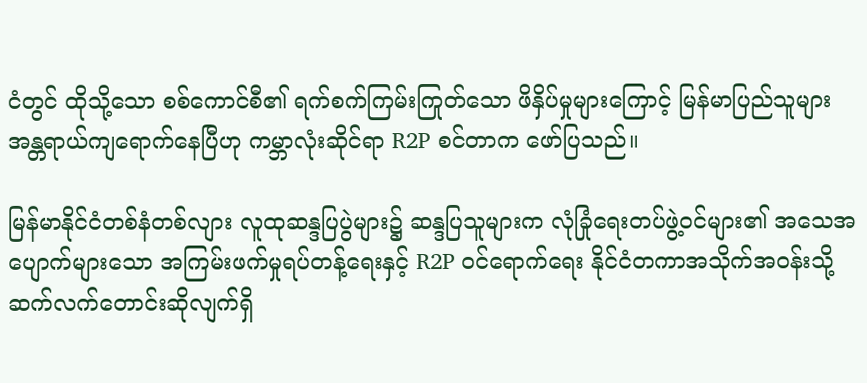ငံတွင် ထိုသို့သော စစ်ကောင်စီ၏ ရက်စက်ကြမ်းကြုတ်သော ဖိနှိပ်မှုများကြောင့် မြန်မာပြည်သူများ အန္တရာယ်ကျရောက်နေပြီဟု ကမ္ဘာလုံးဆိုင်ရာ R2P စင်တာက ဖော်ပြသည်။

မြန်မာနိုင်ငံတစ်နံတစ်လျား လူထုဆန္ဒပြပွဲများ၌ ဆန္ဒပြသူများက လုံခြုံရေးတပ်ဖွဲ့ဝင်များ၏ အသေအပျောက်များသော အကြမ်းဖက်မှုရပ်တန့်ရေးနှင့် R2P ဝင်ရောက်ရေး နိုင်ငံတကာအသိုက်အဝန်းသို့ ဆက်လက်တောင်းဆိုလျက်ရှိ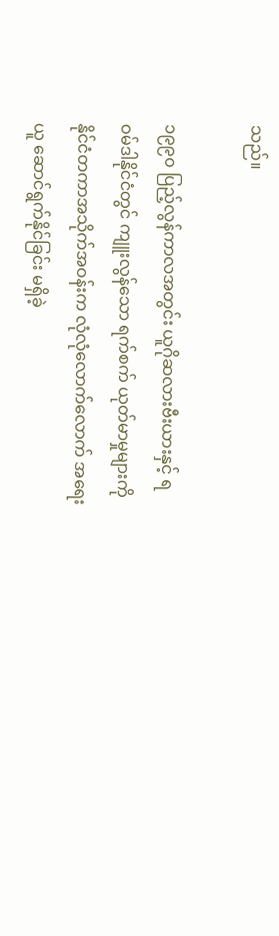သည်။

၁၉၉၀ ပြည့်လွန်ကာလအတွင်း ယူဂိုဆလားဗီးယားနှင့် ရဝမ်ဒါနိုင်ငံတွင် ကျူးလွန်သော ရက်စက် ယုတ်မာမှုများကို နိုင်ငံတကာအသိုက်အဝန်းက လုံလုံလောက်လောက် အရေးယူ ဆောင်ရွက်နိုင်ခြင်း မရှိခဲ့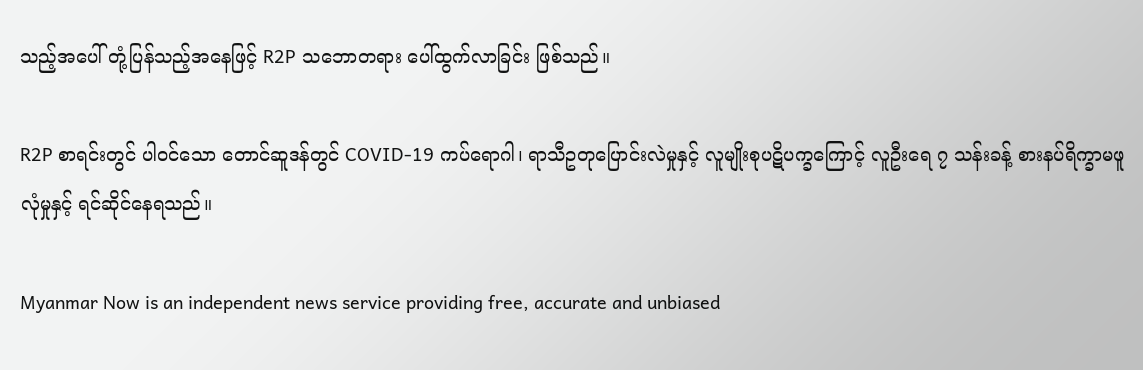သည့်အပေါ် တုံ့ပြန်သည့်အနေဖြင့် R2P သဘောတရား ပေါ်ထွက်လာခြင်း ဖြစ်သည်။

R2P စာရင်းတွင် ပါဝင်သော တောင်ဆူဒန်တွင် COVID-19 ကပ်ရောဂါ၊ ရာသီဥတုပြောင်းလဲမှုနှင့် လူမျိုးစုပဋိပက္ခကြောင့် လူဦးရေ ၇ သန်းခန့် စားနပ်ရိက္ခာမဖူလုံမှုနှင့် ရင်ဆိုင်နေရသည်။

Myanmar Now is an independent news service providing free, accurate and unbiased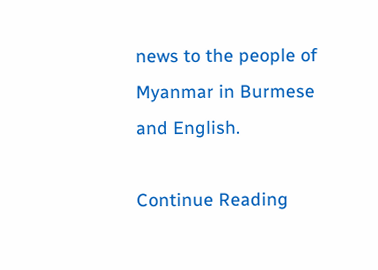news to the people of Myanmar in Burmese and English.

Continue Reading